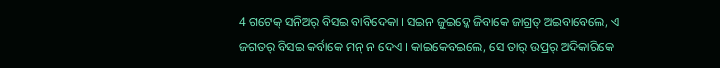4 ଗଟେକ୍ ସନିଅର୍ ବିସଇ ବାବିଦେକା । ସଇନ ଜୁଇଦ୍କେ ଜିବାକେ ଜାଗ୍ରତ୍ ଅଇବାବେଲେ, ଏ ଜଗତର୍ ବିସଇ କର୍ବାକେ ମନ୍ ନ ଦେଏ । କାଇକେବଇଲେ, ସେ ତାର୍ ଉପ୍ରର୍ ଅଦିକାରିକେ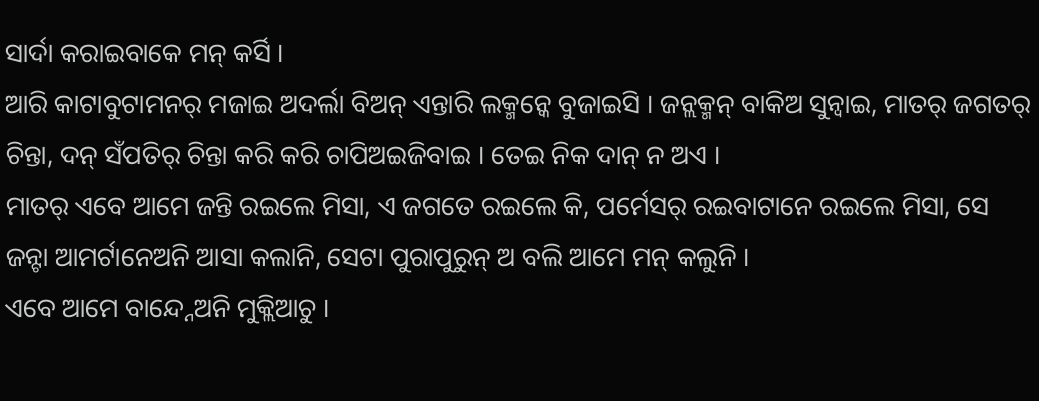ସାର୍ଦା କରାଇବାକେ ମନ୍ କର୍ସି ।
ଆରି କାଟାବୁଟାମନର୍ ମଜାଇ ଅଦର୍ଲା ବିଅନ୍ ଏନ୍ତାରି ଲକ୍ମନ୍କେ ବୁଜାଇସି । ଜନ୍ଲକ୍ମନ୍ ବାକିଅ ସୁନ୍ବାଇ, ମାତର୍ ଜଗତର୍ ଚିନ୍ତା, ଦନ୍ ସଁପତିର୍ ଚିନ୍ତା କରି କରି ଚାପିଅଇଜିବାଇ । ତେଇ ନିକ ଦାନ୍ ନ ଅଏ ।
ମାତର୍ ଏବେ ଆମେ ଜନ୍ତି ରଇଲେ ମିସା, ଏ ଜଗତେ ରଇଲେ କି, ପର୍ମେସର୍ ରଇବାଟାନେ ରଇଲେ ମିସା, ସେ ଜନ୍ଟା ଆମର୍ଟାନେଅନି ଆସା କଲାନି, ସେଟା ପୁରାପୁରୁନ୍ ଅ ବଲି ଆମେ ମନ୍ କଲୁନି ।
ଏବେ ଆମେ ବାନ୍ଦ୍ନେଅନି ମୁକ୍ଲିଆଚୁ ।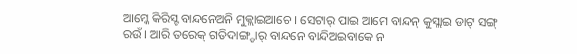ଆମ୍କେ କିରିସ୍ଟ ବାନ୍ଦନେଅନି ମୁକ୍ଲାଇଆଚେ । ସେଟାର୍ ପାଇ ଆମେ ବାନ୍ଦନ୍ କୁସ୍ଲାଇ ଡାଟ୍ ସଙ୍ଗ୍ ରଉଁ । ଆରି ତରେକ୍ ଗତିଦାଙ୍ଗ୍ଡାର୍ ବାନ୍ଦନେ ବାନ୍ଦିଅଇବାକେ ନ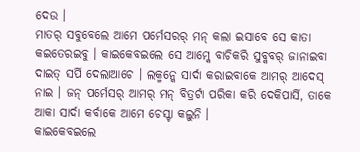ଦେଉ ।
ମାତର୍ ସବୁବେଲେ ଆମେ ପର୍ମେସରର୍ ମନ୍ କଲା ଇସାବେ ସେ କାତା କଇତେରଇବୁ । କାଇକେବଇଲେ ସେ ଆମ୍କେ ବାଚିକରି ସୁବ୍କବର୍ ଜାନାଇବା ଦାଇତ୍ ସର୍ପି ଦେଲାଆଚେ । ଲକ୍ମନ୍କେ ସାର୍ଦା କରାଇବାକେ ଆମର୍ ଆଦେସ୍ ନାଇ । ଜନ୍ ପର୍ମେସର୍ ଆମର୍ ମନ୍ ବିତ୍ରର୍ଟା ପରିକା କରି ଦେକିପାର୍ସି, ତାକେ ଆକା ସାର୍ଦା କର୍ବାକେ ଆମେ ଚେସ୍ଟା କଲୁନି ।
କାଇକେବଇଲେ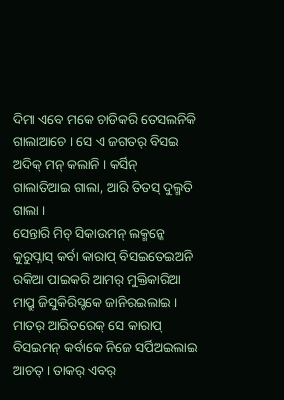ଦିମା ଏବେ ମକେ ଚାଡିକରି ତେସଲନିକି ଗାଲାଆଚେ । ସେ ଏ ଜଗତର୍ ବିସଇ ଅଦିକ୍ ମନ୍ କଲାନି । କର୍ସିନ୍ ଗାଲାତିଆଇ ଗାଲା, ଆରି ତିତସ୍ ଦୁଲ୍ମତି ଗାଲା ।
ସେନ୍ତାରି ମିଚ୍ ସିକାଉମନ୍ ଲକ୍ମନ୍କେ କୁରୁପ୍ନାସ୍ କର୍ବା କାରାପ୍ ବିସଇତେଇଅନି ରକିଆ ପାଇକରି ଆମର୍ ମୁକ୍ତିକାରିଆ ମାପ୍ରୁ ଜିସୁକିରିସ୍ଟକେ ଜାନିରଇଲାଇ । ମାତର୍ ଆରିତରେକ୍ ସେ କାରାପ୍ ବିସଇମନ୍ କର୍ବାକେ ନିଜେ ସର୍ପିଅଇଲାଇ ଆଚତ୍ । ତାକର୍ ଏବର୍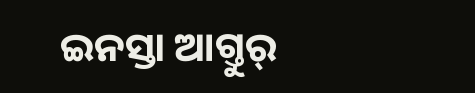ଇନସ୍ତା ଆଗ୍ତୁର୍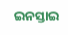ଇନସ୍ତାଇ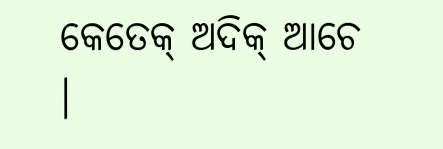କେତେକ୍ ଅଦିକ୍ ଆଚେ ।